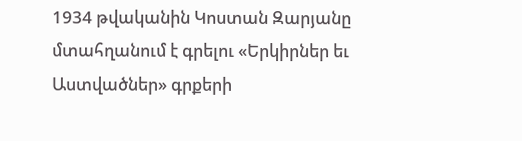1934 թվականին Կոստան Զարյանը մտահղանում է գրելու «Երկիրներ եւ Աստվածներ» գրքերի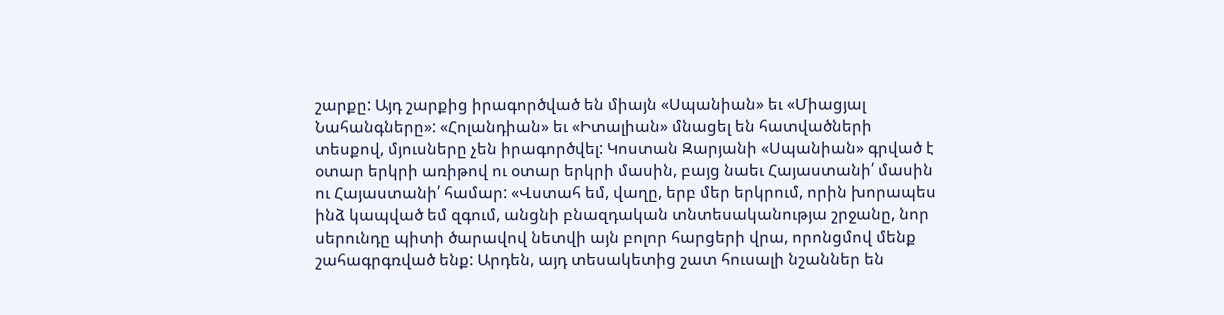շարքը: Այդ շարքից իրագործված են միայն «Սպանիան» եւ «Միացյալ Նահանգները»: «Հոլանդիան» եւ «Իտալիան» մնացել են հատվածների տեսքով, մյուսները չեն իրագործվել: Կոստան Զարյանի «Սպանիան» գրված է օտար երկրի առիթով ու օտար երկրի մասին, բայց նաեւ Հայաստանի՛ մասին ու Հայաստանի՛ համար: «Վստահ եմ, վաղը, երբ մեր երկրում, որին խորապես ինձ կապված եմ զգում, անցնի բնազդական տնտեսականությա շրջանը, նոր սերունդը պիտի ծարավով նետվի այն բոլոր հարցերի վրա, որոնցմով մենք շահագրգռված ենք: Արդեն, այդ տեսակետից շատ հուսալի նշաններ են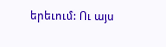երեւում: Ու այս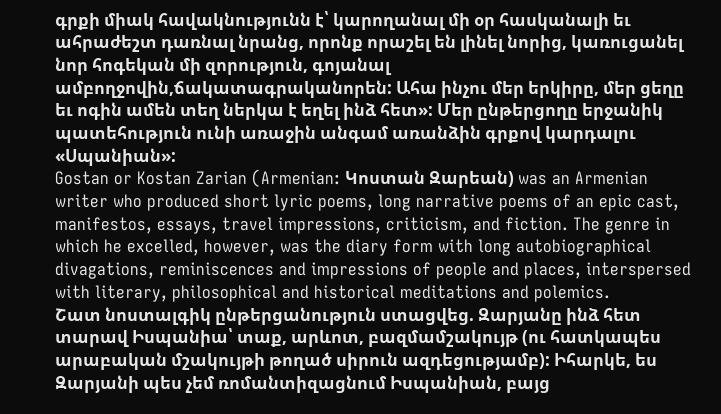գրքի միակ հավակնությունն է՝ կարողանալ մի օր հասկանալի եւ ահրաժեշտ դառնալ նրանց, որոնք որաշել են լինել նորից, կառուցանել նոր հոգեկան մի զորություն, գոյանալ ամբողջովին,ճակատագրականորեն: Ահա ինչու մեր երկիրը, մեր ցեղը եւ ոգին ամեն տեղ ներկա է եղել ինձ հետ»: Մեր ընթերցողը երջանիկ պատեհություն ունի առաջին անգամ առանձին գրքով կարդալու «Սպանիան»:
Gostan or Kostan Zarian (Armenian: Կոստան Զարեան) was an Armenian writer who produced short lyric poems, long narrative poems of an epic cast, manifestos, essays, travel impressions, criticism, and fiction. The genre in which he excelled, however, was the diary form with long autobiographical divagations, reminiscences and impressions of people and places, interspersed with literary, philosophical and historical meditations and polemics.
Շատ նոստալգիկ ընթերցանություն ստացվեց. Զարյանը ինձ հետ տարավ Իսպանիա՝ տաք, արևոտ, բազմամշակույթ (ու հատկապես արաբական մշակույթի թողած սիրուն ազդեցությամբ): Իհարկե, ես Զարյանի պես չեմ ռոմանտիզացնում Իսպանիան, բայց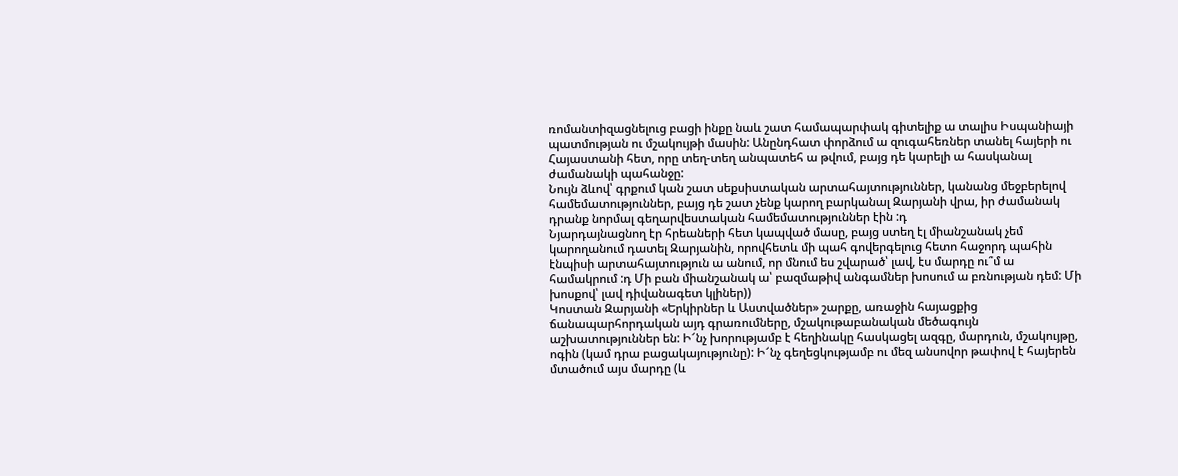ռոմանտիզացնելուց բացի ինքը նաև շատ համապարփակ գիտելիք ա տալիս Իսպանիայի պատմության ու մշակույթի մասին: Անընդհատ փորձում ա զուգահեռներ տանել հայերի ու Հայաստանի հետ, որը տեղ-տեղ անպատեհ ա թվում, բայց դե կարելի ա հասկանալ ժամանակի պահանջը:
Նույն ձևով՝ գրքում կան շատ սեքսիստական արտահայտություններ, կանանց մեջբերելով համեմատություններ, բայց դե շատ չենք կարող բարկանալ Զարյանի վրա, իր ժամանակ դրանք նորմալ գեղարվեստական համեմատություններ էին :դ
Նյարդայնացնող էր հրեաների հետ կապված մասը, բայց ստեղ էլ միանշանակ չեմ կարողանում դատել Զարյանին, որովհետև մի պահ գովերգելուց հետո հաջորդ պահին էնպիսի արտահայտություն ա անում, որ մնում ես շվարած՝ լավ, էս մարդը ու՞մ ա համակրում :դ Մի բան միանշանակ ա՝ բազմաթիվ անգամներ խոսում ա բռնության դեմ: Մի խոսքով՝ լավ դիվանագետ կլիներ))
Կոստան Զարյանի «Երկիրներ և Աստվածներ» շարքը, առաջին հայացքից ճանապարհորդական այդ գրառումները, մշակութաբանական մեծագույն աշխատություններ են: Ի՜նչ խորությամբ է հեղինակը հասկացել ազգը, մարդուն, մշակույթը, ոգին (կամ դրա բացակայությունը): Ի՜նչ գեղեցկությամբ ու մեզ անսովոր թափով է հայերեն մտածում այս մարդը (և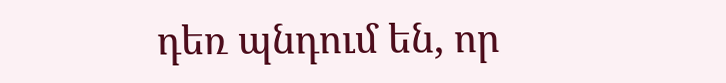դեռ պնդում են, որ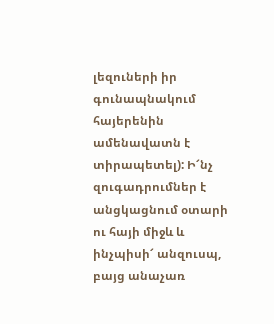լեզուների իր գունապնակում հայերենին ամենավատն է տիրապետել): Ի՜նչ զուգադրումներ է անցկացնում օտարի ու հայի միջև և ինչպիսի՜ անզուսպ, բայց անաչառ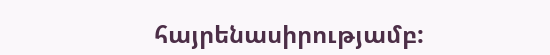հայրենասիրությամբ: